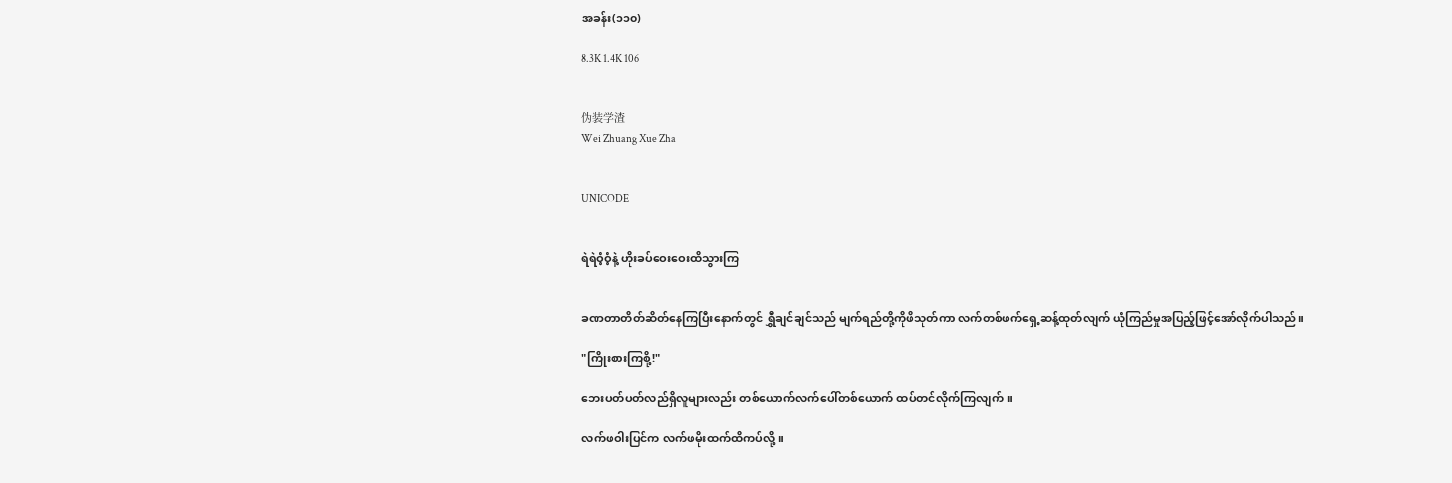အခန်း(၁၁၀)

8.3K 1.4K 106


伪装学渣
Wei Zhuang Xue Zha


UNICODE


ရဲရဲဝံ့ဝံ့နဲ့ ဟိုးခပ်ဝေးဝေးထိသွားကြ


ခဏတာတိတ်ဆိတ်နေကြပြီးနောက်တွင် ရွှီချင်ချင်သည် မျက်ရည်တို့ကိုဖိသုတ်ကာ လက်တစ်ဖက်ရှေ့ဆန့်ထုတ်လျက် ယုံကြည်မှုအပြည့်ဖြင့်အော်လိုက်ပါသည်။

"ကြိုးစားကြစို့!"

ဘေးပတ်ပတ်လည်ရှိလူများလည်း တစ်ယောက်လက်ပေါ်တစ်ယောက် ထပ်တင်လိုက်ကြလျက်။

လက်ဖဝါးပြင်က လက်ဖမိုးထက်ထိကပ်လို့။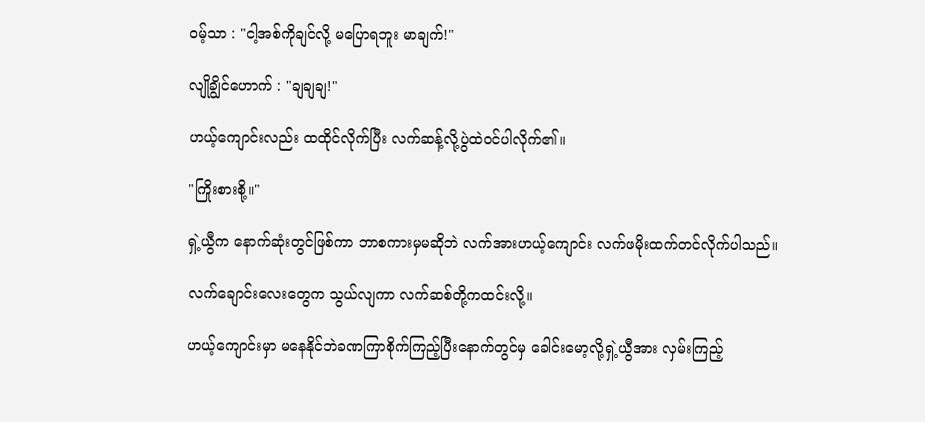ဝမ့်သာ : "ငါ့အစ်ကိုချင်လို့ မပြောရဘူး မာချက်!"

လျိုချွိင်ဟောက် : "ချချချ!"

ဟယ့်ကျောင်းလည်း ထထိုင်လိုက်ပြီး လက်ဆန့်လို့ပွဲထဲဝင်ပါလိုက်၏။

"ကြိုးစားစို့။"

ရှဲ့ယွီက နောက်ဆုံးတွင်ဖြစ်ကာ ဘာစကားမှမဆိုဘဲ လက်အားဟယ့်ကျောင်း လက်ဖမိုးထက်တင်လိုက်ပါသည်။

လက်ချောင်းလေးတွေက သွယ်လျကာ လက်ဆစ်တို့ကထင်းလို့။

ဟယ့်ကျောင်းမှာ မနေနိုင်ဘဲခဏကြာစိုက်ကြည့်ပြီးနောက်တွင်မှ ခေါင်းမော့လို့ရှဲ့ယွီအား လှမ်းကြည့်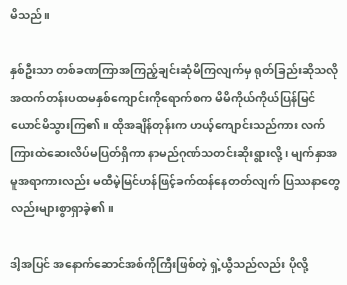မိသည်။

နှစ်ဦးသာ တစ်ခဏကြာအကြည့်ချင်းဆုံမိကြလျက်မှ ရုတ်ခြည်းဆိုသလို အထက်တန်းပထမနှစ်ကျောင်းကိုရောက်စက မိမိကိုယ်ကိုယ်ပြန်မြင်ယောင်မိသွားကြ၏။ ထိုအချိန်တုန်းက ဟယ့်ကျောင်းသည်ကား လက်ကြားထဲဆေးလိပ်မပြတ်ရှိကာ နာမည်ဂုဏ်သတင်းဆိုးရွားလို့ ၊ မျက်နှာအမူအရာကားလည်း မထီမဲ့မြင်ဟန်ဖြင့်ခက်ထန်နေတတ်လျက် ပြဿနာတွေလည်းများစွာရှာခဲ့၏။

ဒါ့အပြင် အနောက်ဆောင်အစ်ကိုကြီးဖြစ်တဲ့ ရှဲ့ယွီသည်လည်း ပိုလို့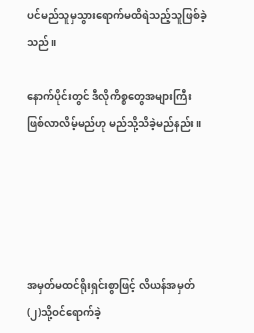ပင်မည်သူမှသွားရောက်မထိရဲသည့်သူဖြစ်ခဲ့သည်။

နောက်ပိုင်းတွင် ဒီလိုကိစ္စတွေအများကြီးဖြစ်လာလိမ့်မည်ဟု မည်သို့သိခဲ့မည်နည်း။





အမှတ်မထင်ရိုးရှင်းစွာဖြင့် လိယန်အမှတ်(၂)သို့ဝင်ရောက်ခဲ့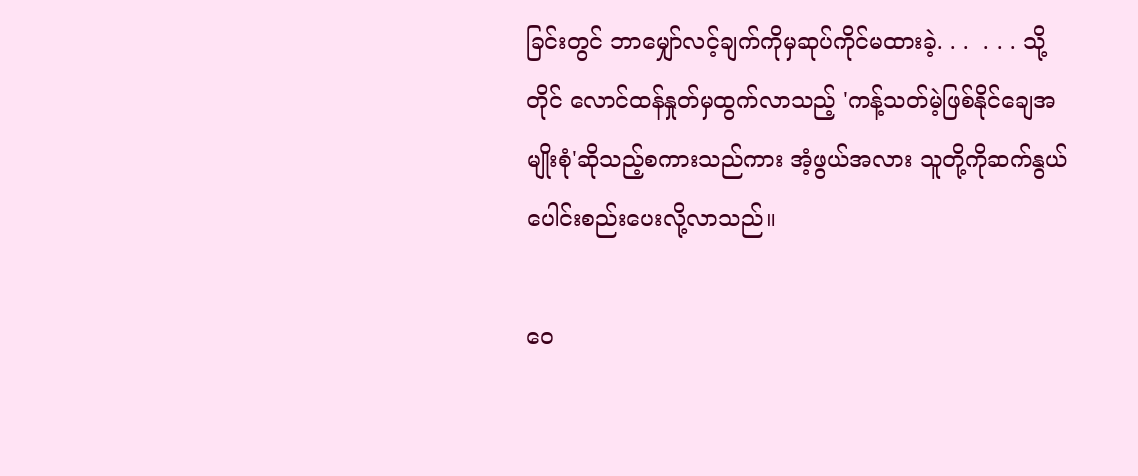ခြင်းတွင် ဘာမျှော်လင့်ချက်ကိုမှဆုပ်ကိုင်မထားခဲ့. . .  . . . သို့တိုင် လောင်ထန်နှုတ်မှထွက်လာသည့် 'ကန့်သတ်မဲ့ဖြစ်နိုင်ချေအမျိုးစုံ'ဆိုသည့်စကားသည်ကား အံ့ဖွယ်အလား သူတို့ကိုဆက်နွယ်ပေါင်းစည်းပေးလို့လာသည်။

ဝေ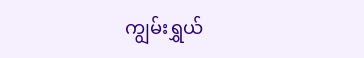ကျွမ်းရွှယ်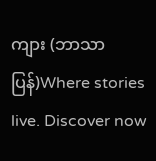ကျား (ဘာသာပြန်)Where stories live. Discover now